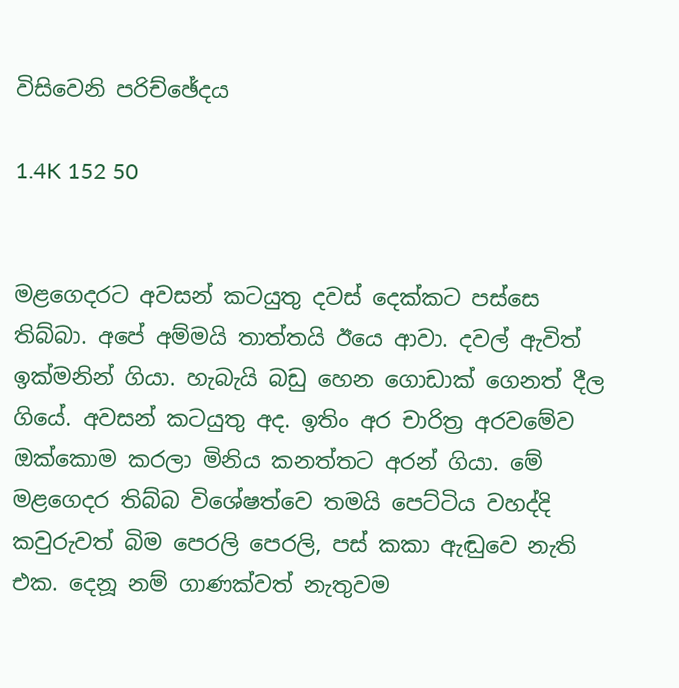විසිවෙනි පරිච්ඡේදය

1.4K 152 50


මළගෙදරට අවසන් කටයුතු දවස් දෙක්කට පස්සෙ තිබ්බා. අපේ අම්මයි තාත්තයි ඊයෙ ආවා. දවල් ඇවිත් ඉක්මනින් ගියා. හැබැයි බඩු හෙන ගොඩාක් ගෙනත් දීල ගියේ. අවසන් කටයුතු අද. ඉතිං අර චාරිත්‍ර අරවමේව ඔක්කොම කරලා මිනිය කනත්තට අරන් ගියා. මේ මළගෙදර තිබ්බ විශේෂත්වෙ තමයි පෙට්ටිය වහද්දි කවුරුවත් බිම පෙරලි පෙරලි, පස් කකා ඇඬුවෙ නැති එක. දෙනූ නම් ගාණක්වත් නැතුවම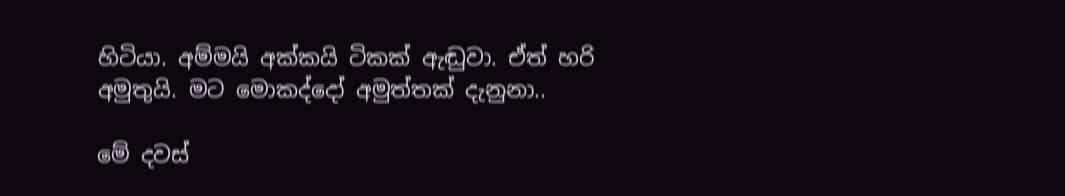හිටියා. අම්මයි අක්කයි ටිකක් ඇඬුවා. ඒත් හරි අමුතුයි. මට මොකද්දෝ අමුත්තක් දැනුනා..

මේ දවස්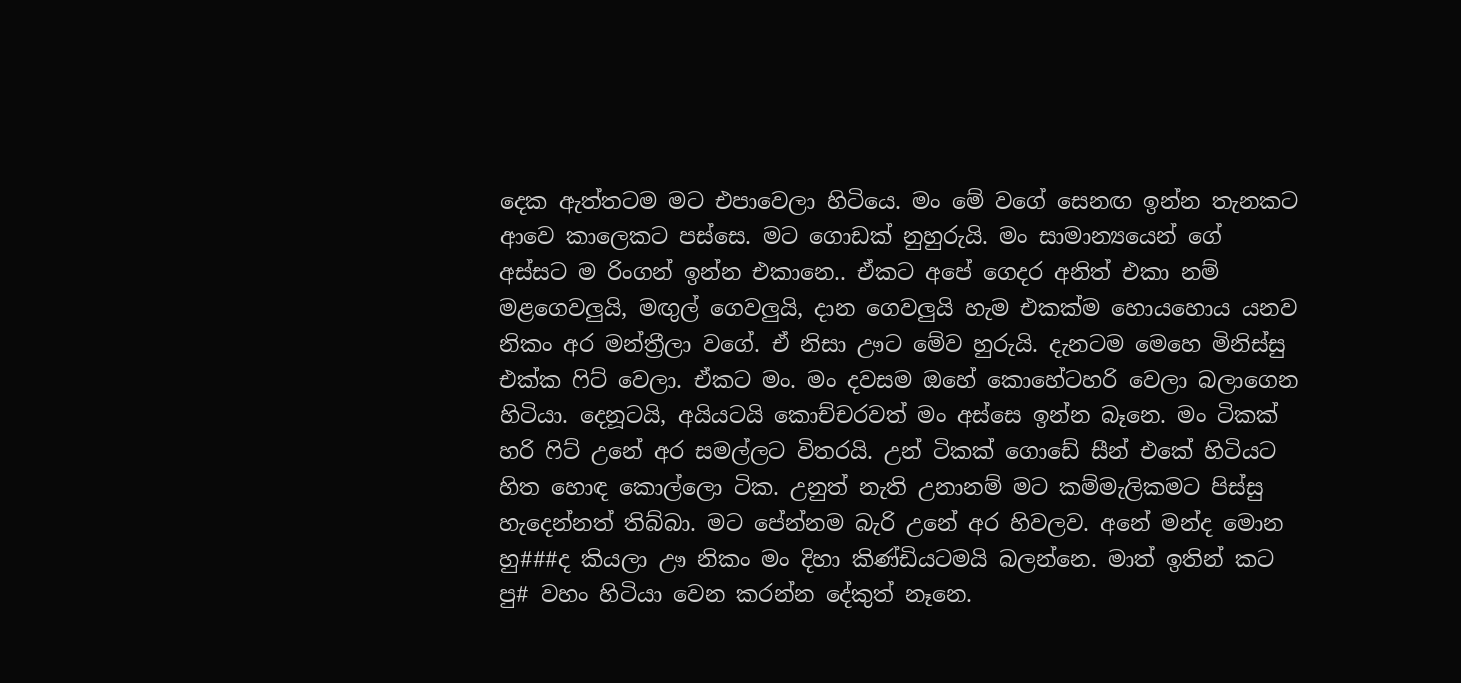දෙක ඇත්තටම මට එපාවෙලා හිටියෙ. මං මේ වගේ සෙනඟ ඉන්න තැනකට ආවෙ කාලෙකට පස්සෙ. මට ගොඩක් නුහුරුයි. මං සාමාන්‍යයෙන් ගේ අස්සට ම රිංගන් ඉන්න එකානෙ.. ඒකට අපේ ගෙදර අනිත් එකා නම් මළගෙවලුයි, මඟුල් ගෙවලුයි, දාන ගෙවලුයි හැම එකක්ම හොයහොය යනව නිකං අර මන්ත්‍රීලා වගේ. ඒ නිසා ඌට මේව හුරුයි. දැනටම මෙහෙ මිනිස්සු එක්ක ෆිට් වෙලා. ඒකට මං. මං දවසම ඔහේ කොහේටහරි වෙලා බලාගෙන හිටියා. දෙනූටයි, අයියටයි කොච්චරවත් මං අස්සෙ ඉන්න බෑනෙ. මං ටිකක් හරි ෆිට් උනේ අර සමල්ලට විතරයි. උන් ටිකක් ගොඩේ සීන් එකේ හිටියට හිත හොඳ කොල්ලො ටික. උනුත් නැති උනානම් මට කම්මැලිකමට පිස්සු හැදෙන්නත් තිබ්බා. මට පේන්නම බැරි උනේ අර හිවලව. අනේ මන්ද මොන හු###ද කියලා ඌ නිකං මං දිහා කිණ්ඩියටමයි බලන්නෙ. මාත් ඉතින් කට පු# වහං හිටියා වෙන කරන්න දේකුත් නෑනෙ.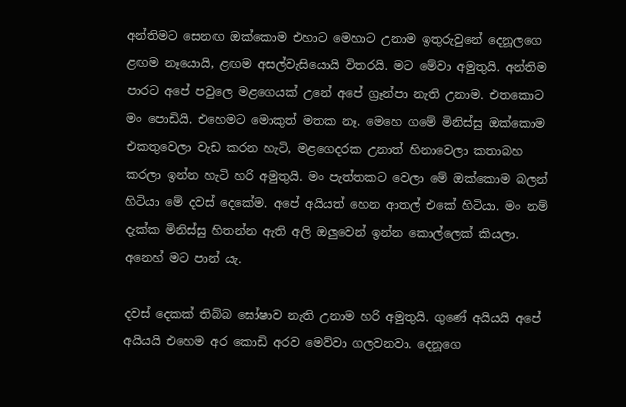අන්තිමට සෙනඟ ඔක්කොම එහාට මෙහාට උනාම ඉතුරුවුනේ දෙනූලගෙ ළඟම නෑයොයි, ළඟම අසල්වැසියොයි විතරයි. මට මේවා අමුතුයි. අන්තිම පාරට අපේ පවුලෙ මළගෙයක් උනේ අපේ ග්‍රෑන්පා නැති උනාම. එතකොට මං පොඩියි. එහෙමට මොකුත් මතක නෑ. මෙහෙ ගමේ මිනිස්සු ඔක්කොම එකතුවෙලා වැඩ කරන හැටි, මළගෙදරක උනාත් හිනාවෙලා කතාබහ කරලා ඉන්න හැටි හරි අමුතුයි. මං පැත්තකට වෙලා මේ ඔක්කොම බලන් හිටියා මේ දවස් දෙකේම. අපේ අයියත් හෙන ආතල් එකේ හිටියා. මං නම් දැක්ක මිනිස්සු හිතන්න ඇති අලි ඔලුවෙන් ඉන්න කොල්ලෙක් කියලා. අනෙහ් මට පාන්‍ යැ.

දවස් දෙකක් තිබ්බ ඝෝෂාව නැති උනාම හරි අමුතුයි. ගුණේ අයියයි අපේ අයියයි එහෙම අර කොඩි අරව මෙව්වා ගලවනවා. දෙනූගෙ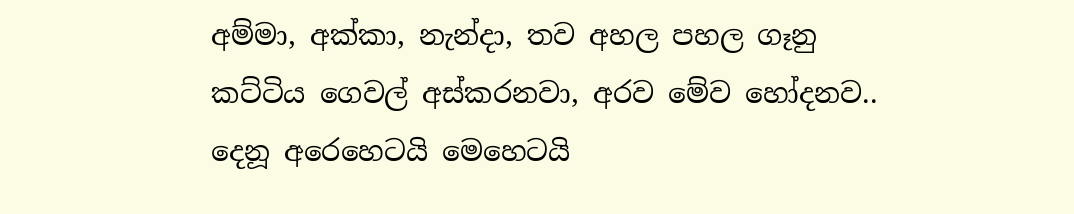අම්මා, අක්කා, නැන්දා, තව අහල පහල ගෑනු කට්ටිය ගෙවල් අස්කරනවා, අරව මේව හෝදනව.. දෙනූ අරෙහෙටයි මෙහෙටයි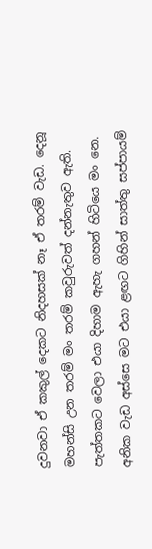දුවනවා ඒ කකුල් දෙකට නිදහසක් නෑ ඒ තරම් වැඩ. දෙනූ මහන්සි උන තරම් මං තරම් කවුරුවත් දන්නැතුව ඇති. පැත්තකට වෙලා එයා දිහාම ඇහැ ගහන් හිටියෙ මං නෙ. අනික වැඩ අස්සෙ මට එයා ළඟට ගිහින් සාත්තු සප්පායම්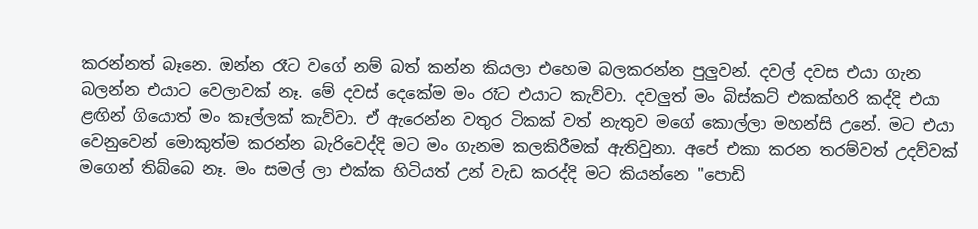කරන්නත් බෑනෙ. ඔන්න රෑට වගේ නම් බත් කන්න කියලා එහෙම බලකරන්න පුලුවන්. දවල් දවස එයා ගැන බලන්න එයාට වෙලාවක් නෑ. මේ දවස් දෙකේම මං රෑට එයාට කැව්වා. දවලුත් මං බිස්කට් එකක්හරි කද්දි එයා ළඟින් ගියොත් මං කෑල්ලක් කැව්වා. ඒ ඇරෙන්න වතුර ටිකක් වත් නැතුව මගේ කොල්ලා මහන්සි උනේ. මට එයා වෙනුවෙන් මොකුත්ම කරන්න බැරිවෙද්දි මට මං ගැනම කලකිරීමක් ඇතිවුනා. අපේ එකා කරන තරම්වත් උදව්වක් මගෙන් තිබ්බෙ නෑ. මං සමල් ලා එක්ක හිටියත් උන් වැඩ කරද්දි මට කියන්නෙ "පොඩි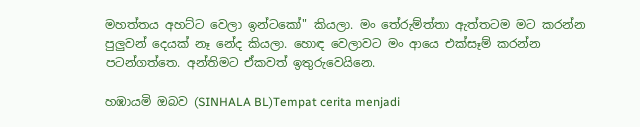මහත්තය අහට්ට වෙලා ඉන්ටකෝ" කියලා. මං තේරුම්ත්තා ඇත්තටම මට කරන්න පුලුවන් දෙයක් නෑ නේද කියලා. හොඳ වෙලාවට මං ආයෙ එක්සෑම් කරන්න පටන්ගත්තෙ. අන්තිමට ඒකවත් ඉතුරුවෙයිනෙ.

හඹායමි ඔබව (SINHALA BL)Tempat cerita menjadi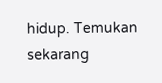hidup. Temukan sekarang